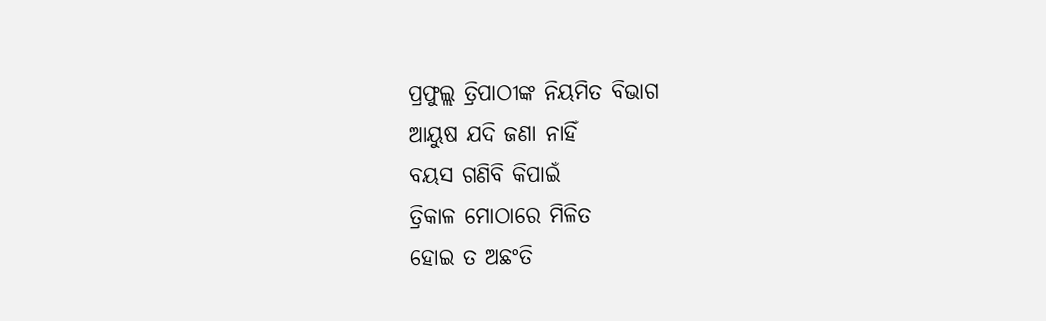ପ୍ରଫୁଲ୍ଲ ତ୍ରିପାଠୀଙ୍କ ନିୟମିତ ବିଭାଗ
ଆୟୁଷ ଯଦି ଜଣା ନାହିଁ
ବୟସ ଗଣିବି କିପାଇଁ
ତ୍ରିକାଳ ମୋଠାରେ ମିଳିତ
ହୋଇ ତ ଅଛଂତି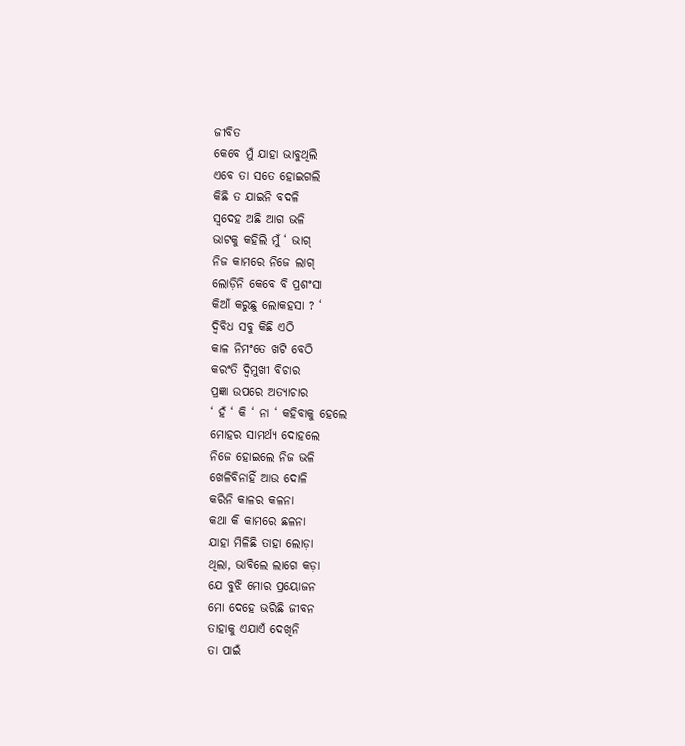ଜୀବିତ
କେବେ ମୁଁ ଯାହା ଭାବୁଥିଲି
ଏବେ ତା ସତେ ହୋଇଗଲି
କିଛି ତ ଯାଇନି ବଦଳି
ସ୍ବଦେହ ଅଛି ଆଗ ଭଳି
ଭାଟକୁ କହିଲି ମୁଁ ‘ ଭାଗ୍
ନିଜ କାମରେ ନିଜେ ଲାଗ୍
ଲୋଡ଼ିନି କେବେ ବି ପ୍ରଶଂସା
କିଆଁ କରୁଛୁ ଲୋକହସା ? ‘
ଦ୍ବିବିଧ ସବୁ କିଛି ଏଠି
କାଳ ନିମଂତେ ଖଟି ବେଠି
କରଂତି ଦ୍ବିମୁଖୀ ବିଚାର
ପ୍ରଜ୍ଞା ଉପରେ ଅତ୍ୟାଚାର
‘ ହଁ ‘ କି ‘ ନା ‘ କହିବାକୁ ହେଲେ
ମୋହର ସାମର୍ଥ୍ୟ ଦୋହଲେ
ନିଜେ ହୋଇଲେ ନିଜ ଭଳି
ଖେଳିବିନାହିଁ ଆଉ ଦୋଳି
କରିନି କାଳର କଳନା
କଥା କି କାମରେ ଛଳନା
ଯାହା ମିଳିଛି ତାହା ଲୋଡ଼ା
ଥିଲା, ଭାବିଲେ ଲାଗେ କଡ଼ା
ଯେ ବୁଝି ମୋର ପ୍ରୟୋଜନ
ମୋ ଦେହେ ଭରିଛି ଜୀବନ
ତାହାକୁ ଏଯାଏଁ ଦେଖିନି
ତା ପାଇଁ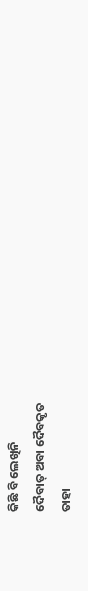କିଛି ବି ଲେଖିନି
ଦୈବାତ୍ ଅବା ଦୈବକୃତ
ତାହା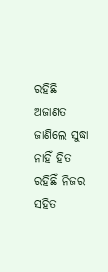ରହିଛି ଅଜାଣତ
ଜାଣିଲେ ସୁଦ୍ଧା ନାହିଁ ହିତ
ରହିଛିଁ ନିଜର ସହିତ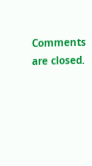Comments are closed.